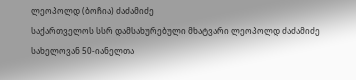ლეოპოლდ (ბოჩია) ძაძამიძე
საქართველოს სსრ დამსახურებული მხატვარი ლეოპოლდ ძაძამიძე სახელოვან 50-იანელთა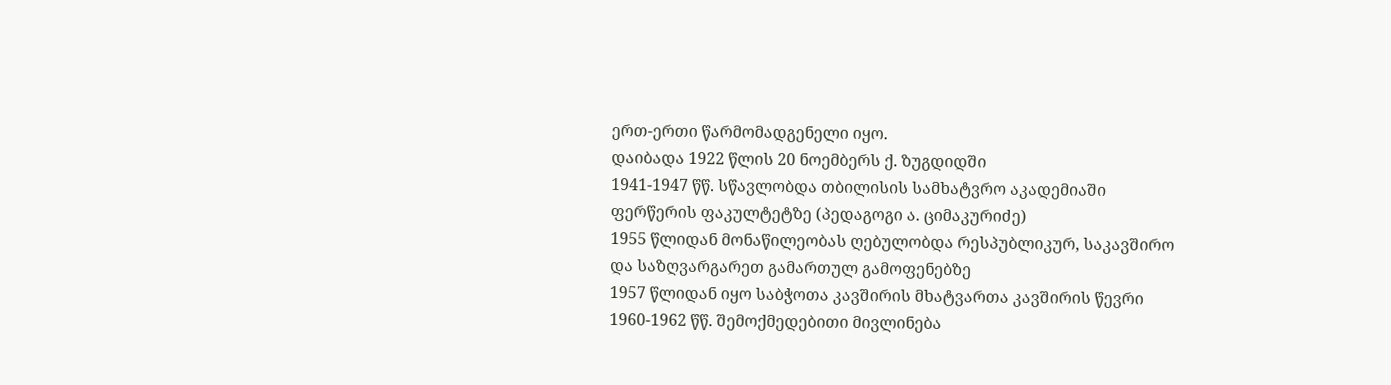ერთ-ერთი წარმომადგენელი იყო.
დაიბადა 1922 წლის 20 ნოემბერს ქ. ზუგდიდში
1941-1947 წწ. სწავლობდა თბილისის სამხატვრო აკადემიაში ფერწერის ფაკულტეტზე (პედაგოგი ა. ციმაკურიძე)
1955 წლიდან მონაწილეობას ღებულობდა რესპუბლიკურ, საკავშირო და საზღვარგარეთ გამართულ გამოფენებზე
1957 წლიდან იყო საბჭოთა კავშირის მხატვართა კავშირის წევრი
1960-1962 წწ. შემოქმედებითი მივლინება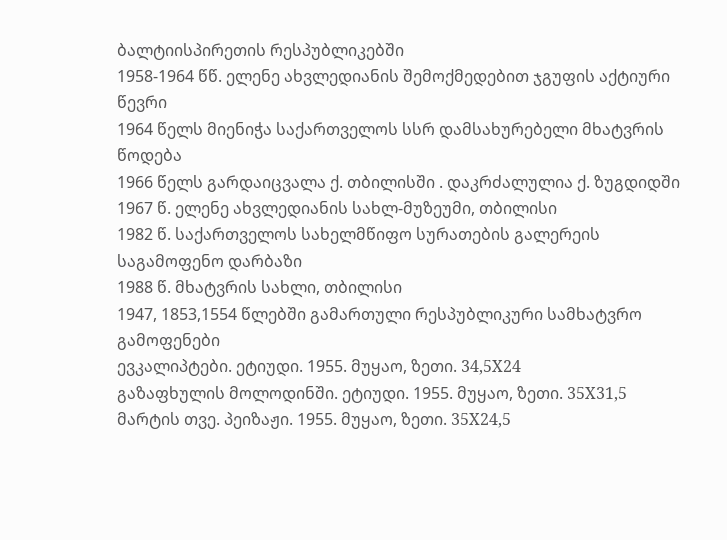ბალტიისპირეთის რესპუბლიკებში
1958-1964 წწ. ელენე ახვლედიანის შემოქმედებით ჯგუფის აქტიური წევრი
1964 წელს მიენიჭა საქართველოს სსრ დამსახურებელი მხატვრის წოდება
1966 წელს გარდაიცვალა ქ. თბილისში . დაკრძალულია ქ. ზუგდიდში
1967 წ. ელენე ახვლედიანის სახლ-მუზეუმი, თბილისი
1982 წ. საქართველოს სახელმწიფო სურათების გალერეის საგამოფენო დარბაზი
1988 წ. მხატვრის სახლი, თბილისი
1947, 1853,1554 წლებში გამართული რესპუბლიკური სამხატვრო გამოფენები
ევკალიპტები. ეტიუდი. 1955. მუყაო, ზეთი. 34,5X24
გაზაფხულის მოლოდინში. ეტიუდი. 1955. მუყაო, ზეთი. 35X31,5
მარტის თვე. პეიზაჟი. 1955. მუყაო, ზეთი. 35X24,5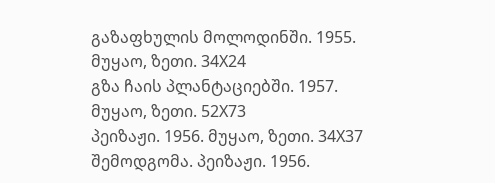გაზაფხულის მოლოდინში. 1955. მუყაო, ზეთი. 34X24
გზა ჩაის პლანტაციებში. 1957. მუყაო, ზეთი. 52X73
პეიზაჟი. 1956. მუყაო, ზეთი. 34X37
შემოდგომა. პეიზაჟი. 1956.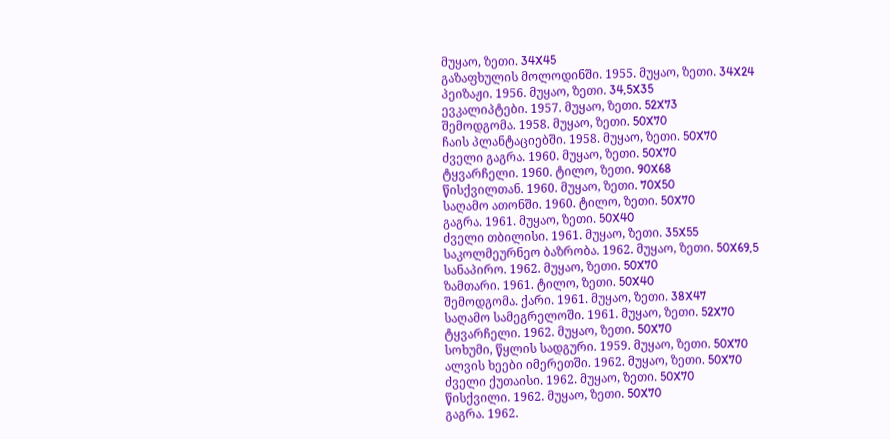მუყაო, ზეთი. 34X45
გაზაფხულის მოლოდინში. 1955. მუყაო, ზეთი. 34X24
პეიზაჟი. 1956. მუყაო, ზეთი. 34,5X35
ევკალიპტები. 1957. მუყაო, ზეთი. 52X73
შემოდგომა. 1958. მუყაო, ზეთი. 50X70
ჩაის პლანტაციებში. 1958. მუყაო, ზეთი. 50X70
ძველი გაგრა. 1960. მუყაო, ზეთი. 50X70
ტყვარჩელი. 1960. ტილო, ზეთი. 90X68
წისქვილთან. 1960. მუყაო, ზეთი. 70X50
საღამო ათონში. 1960. ტილო, ზეთი. 50X70
გაგრა. 1961. მუყაო, ზეთი. 50X40
ძველი თბილისი. 1961. მუყაო, ზეთი. 35X55
საკოლმეურნეო ბაზრობა. 1962. მუყაო, ზეთი. 50X69,5
სანაპირო. 1962. მუყაო, ზეთი. 50X70
ზამთარი. 1961. ტილო, ზეთი. 50X40
შემოდგომა. ქარი. 1961. მუყაო, ზეთი. 38X47
საღამო სამეგრელოში. 1961. მუყაო, ზეთი. 52X70
ტყვარჩელი. 1962. მუყაო, ზეთი. 50X70
სოხუმი, წყლის სადგური. 1959. მუყაო, ზეთი. 50X70
ალვის ხეები იმერეთში. 1962. მუყაო, ზეთი. 50X70
ძველი ქუთაისი. 1962. მუყაო, ზეთი. 50X70
წისქვილი. 1962. მუყაო, ზეთი. 50X70
გაგრა. 1962.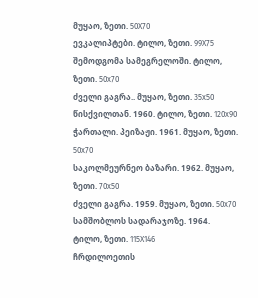მუყაო, ზეთი. 50X70
ევკალიპტები. ტილო, ზეთი. 99X75
შემოდგომა სამეგრელოში. ტილო, ზეთი. 50x70
ძველი გაგრა.. მუყაო, ზეთი. 35x50
წისქვილთან. 1960. ტილო, ზეთი. 120x90
ჭართალი. პეიზაჟი. 1961. მუყაო, ზეთი. 50x70
საკოლმეურნეო ბაზარი. 1962. მუყაო, ზეთი. 70x50
ძველი გაგრა. 1959. მუყაო, ზეთი. 50x70
სამშობლოს სადარაჯოზე. 1964. ტილო, ზეთი. 115X146
ჩრდილოეთის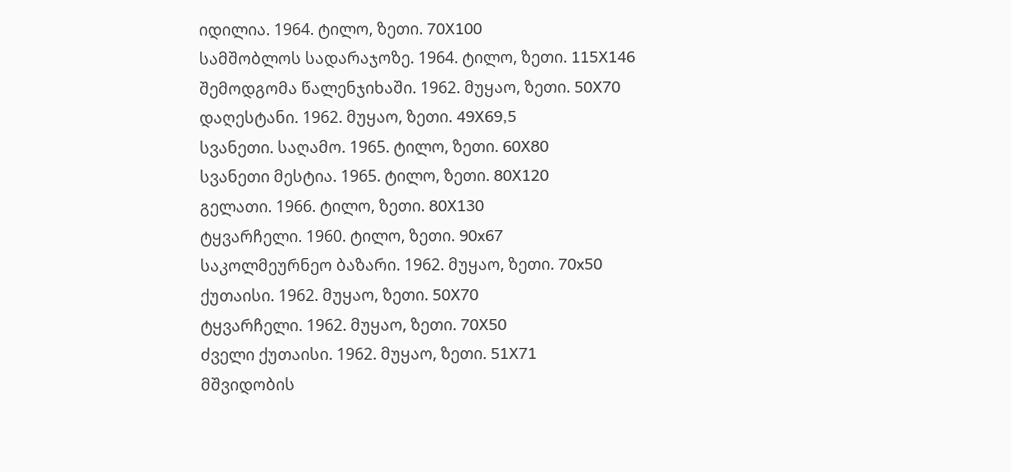იდილია. 1964. ტილო, ზეთი. 70X100
სამშობლოს სადარაჯოზე. 1964. ტილო, ზეთი. 115X146
შემოდგომა წალენჯიხაში. 1962. მუყაო, ზეთი. 50X70
დაღესტანი. 1962. მუყაო, ზეთი. 49X69,5
სვანეთი. საღამო. 1965. ტილო, ზეთი. 60X80
სვანეთი მესტია. 1965. ტილო, ზეთი. 80X120
გელათი. 1966. ტილო, ზეთი. 80X130
ტყვარჩელი. 1960. ტილო, ზეთი. 90x67
საკოლმეურნეო ბაზარი. 1962. მუყაო, ზეთი. 70x50
ქუთაისი. 1962. მუყაო, ზეთი. 50X70
ტყვარჩელი. 1962. მუყაო, ზეთი. 70X50
ძველი ქუთაისი. 1962. მუყაო, ზეთი. 51X71
მშვიდობის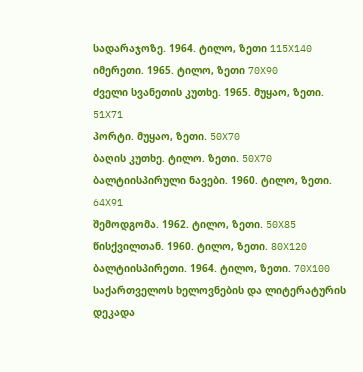სადარაჯოზე. 1964. ტილო, ზეთი 115X140
იმერეთი. 1965. ტილო, ზეთი 70X90
ძველი სვანეთის კუთხე. 1965. მუყაო, ზეთი. 51X71
პორტი. მუყაო, ზეთი. 50X70
ბაღის კუთხე. ტილო. ზეთი. 50X70
ბალტიისპირული ნავები. 1960. ტილო, ზეთი. 64X91
შემოდგომა. 1962. ტილო, ზეთი. 50X85
წისქვილთან. 1960. ტილო, ზეთი. 80X120
ბალტიისპირეთი. 1964. ტილო, ზეთი. 70X100
საქართველოს ხელოვნების და ლიტერატურის დეკადა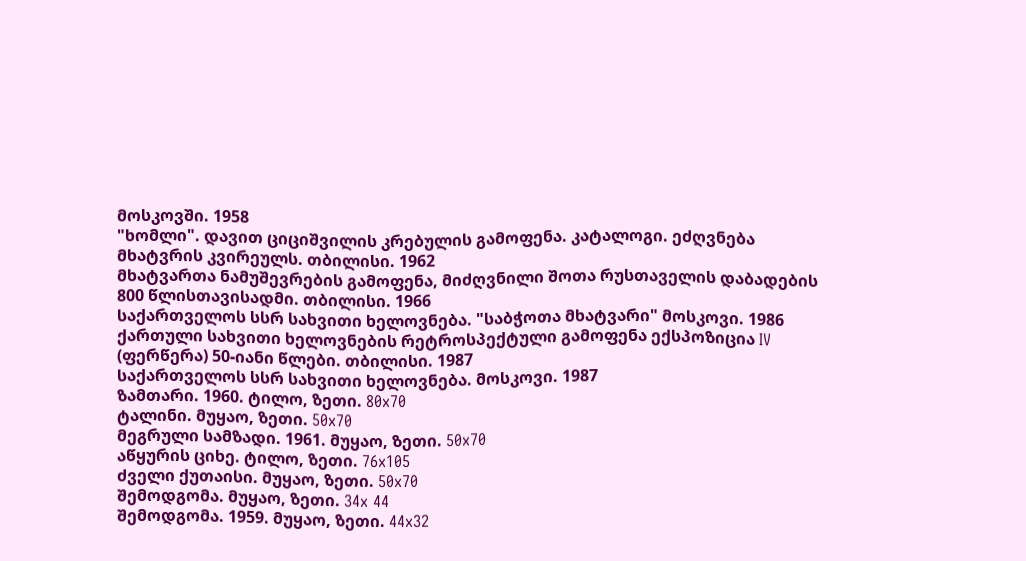მოსკოვში. 1958
"ხომლი". დავით ციციშვილის კრებულის გამოფენა. კატალოგი. ეძღვნება მხატვრის კვირეულს. თბილისი. 1962
მხატვართა ნამუშევრების გამოფენა, მიძღვნილი შოთა რუსთაველის დაბადების 800 წლისთავისადმი. თბილისი. 1966
საქართველოს სსრ სახვითი ხელოვნება. "საბჭოთა მხატვარი" მოსკოვი. 1986
ქართული სახვითი ხელოვნების რეტროსპექტული გამოფენა ექსპოზიცია IV (ფერწერა) 50-იანი წლები. თბილისი. 1987
საქართველოს სსრ სახვითი ხელოვნება. მოსკოვი. 1987
ზამთარი. 1960. ტილო, ზეთი. 80x70
ტალინი. მუყაო, ზეთი. 50x70
მეგრული სამზადი. 1961. მუყაო, ზეთი. 50x70
აწყურის ციხე. ტილო, ზეთი. 76x105
ძველი ქუთაისი. მუყაო, ზეთი. 50x70
შემოდგომა. მუყაო, ზეთი. 34x 44
შემოდგომა. 1959. მუყაო, ზეთი. 44x32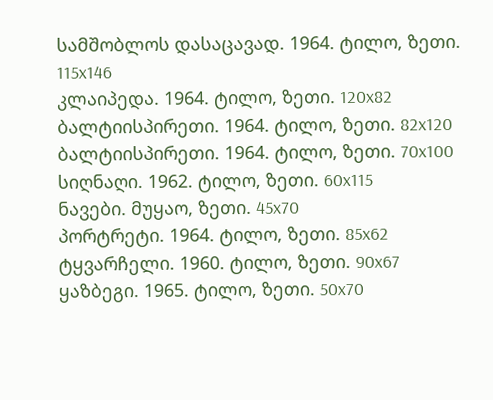სამშობლოს დასაცავად. 1964. ტილო, ზეთი. 115x146
კლაიპედა. 1964. ტილო, ზეთი. 120x82
ბალტიისპირეთი. 1964. ტილო, ზეთი. 82x120
ბალტიისპირეთი. 1964. ტილო, ზეთი. 70x100
სიღნაღი. 1962. ტილო, ზეთი. 60x115
ნავები. მუყაო, ზეთი. 45x70
პორტრეტი. 1964. ტილო, ზეთი. 85x62
ტყვარჩელი. 1960. ტილო, ზეთი. 90x67
ყაზბეგი. 1965. ტილო, ზეთი. 50x70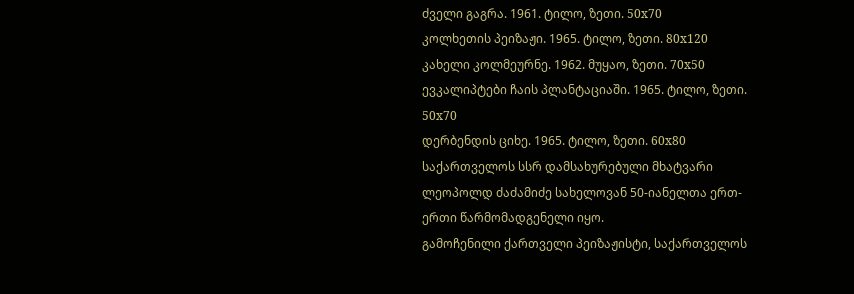ძველი გაგრა. 1961. ტილო, ზეთი. 50x70
კოლხეთის პეიზაჟი. 1965. ტილო, ზეთი. 80x120
კახელი კოლმეურნე. 1962. მუყაო, ზეთი. 70x50
ევკალიპტები ჩაის პლანტაციაში. 1965. ტილო, ზეთი. 50x70
დერბენდის ციხე. 1965. ტილო, ზეთი. 60x80
საქართველოს სსრ დამსახურებული მხატვარი ლეოპოლდ ძაძამიძე სახელოვან 50-იანელთა ერთ-ერთი წარმომადგენელი იყო.
გამოჩენილი ქართველი პეიზაჟისტი, საქართველოს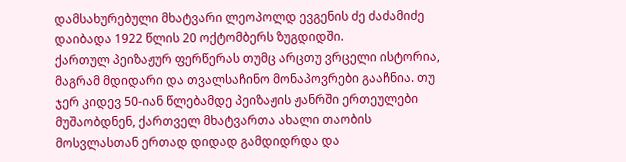დამსახურებული მხატვარი ლეოპოლდ ევგენის ძე ძაძამიძე დაიბადა 1922 წლის 20 ოქტომბერს ზუგდიდში.
ქართულ პეიზაჟურ ფერწერას თუმც არცთუ ვრცელი ისტორია, მაგრამ მდიდარი და თვალსაჩინო მონაპოვრები გააჩნია. თუ ჯერ კიდევ 50-იან წლებამდე პეიზაჟის ჟანრში ერთეულები მუშაობდნენ, ქართველ მხატვართა ახალი თაობის მოსვლასთან ერთად დიდად გამდიდრდა და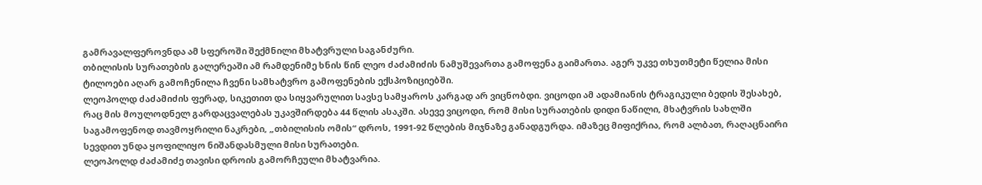გამრავალფეროვნდა ამ სფეროში შექმნილი მხატვრული საგანძური.
თბილისის სურათების გალერეაში ამ რამდენიმე ხნის წინ ლეო ძაძამიძის ნამუშევართა გამოფენა გაიმართა. აგერ უკვე თხუთმეტი წელია მისი ტილოები აღარ გამოჩენილა ჩვენი სამხატვრო გამოფენების ექსპოზიციებში.
ლეოპოლდ ძაძამიძის ფერად, სიკეთით და სიყვარულით სავსე სამყაროს კარგად არ ვიცნობდი. ვიცოდი ამ ადამიანის ტრაგიკული ბედის შესახებ, რაც მის მოულოდნელ გარდაცვალებას უკავშირდება 44 წლის ასაკში. ასევე ვიცოდი, რომ მისი სურათების დიდი ნაწილი, მხატვრის სახლში საგამოფენოდ თავმოყრილი ნაკრები, „თბილისის ომის“ დროს, 1991-92 წლების მიჯნაზე განადგურდა. იმაზეც მიფიქრია, რომ ალბათ, რაღაცნაირი სევდით უნდა ყოფილიყო ნიშანდასმული მისი სურათები.
ლეოპოლდ ძაძამიძე თავისი დროის გამორჩეული მხატვარია.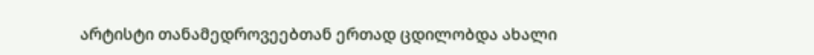არტისტი თანამედროვეებთან ერთად ცდილობდა ახალი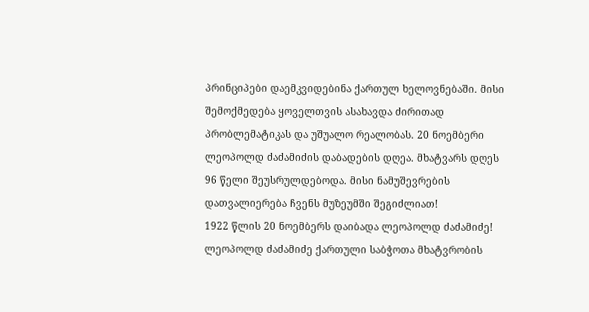პრინციპები დაემკვიდებინა ქართულ ხელოვნებაში. მისი შემოქმედება ყოველთვის ასახავდა ძირითად პრობლემატიკას და უშუალო რეალობას. 20 ნოემბერი ლეოპოლდ ძაძამიძის დაბადების დღეა. მხატვარს დღეს 96 წელი შეუსრულდებოდა. მისი ნამუშევრების დათვალიერება ჩვენს მუზეუმში შეგიძლიათ!
1922 წლის 20 ნოემბერს დაიბადა ლეოპოლდ ძაძამიძე! ლეოპოლდ ძაძამიძე ქართული საბჭოთა მხატვრობის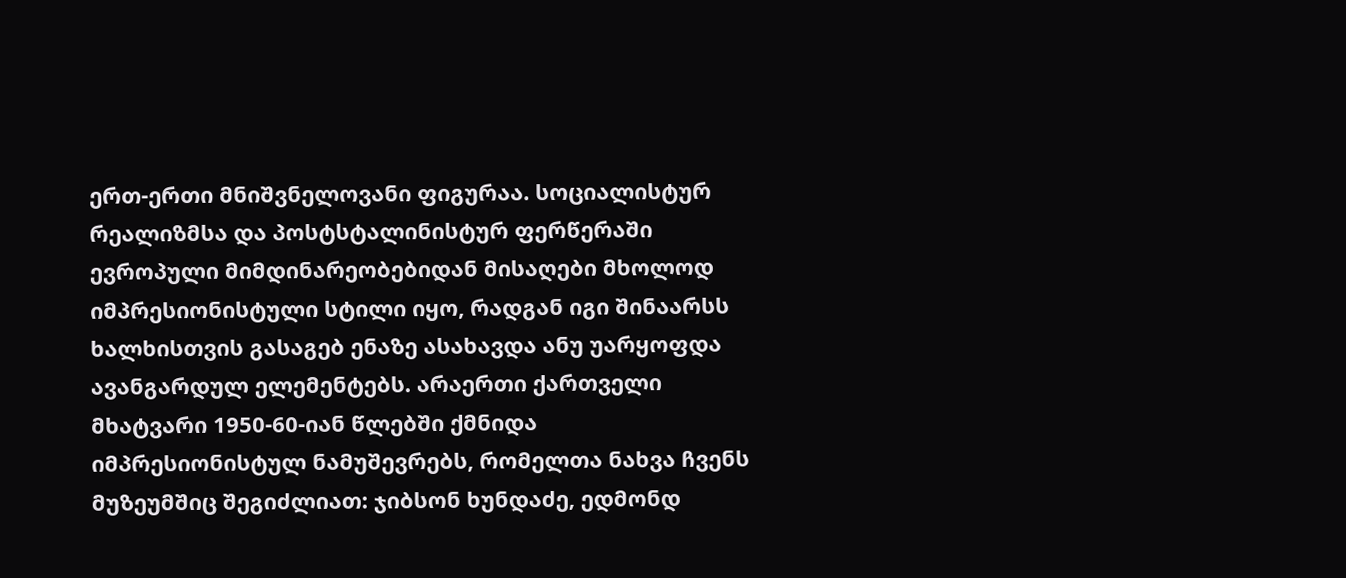ერთ-ერთი მნიშვნელოვანი ფიგურაა. სოციალისტურ რეალიზმსა და პოსტსტალინისტურ ფერწერაში ევროპული მიმდინარეობებიდან მისაღები მხოლოდ იმპრესიონისტული სტილი იყო, რადგან იგი შინაარსს ხალხისთვის გასაგებ ენაზე ასახავდა ანუ უარყოფდა ავანგარდულ ელემენტებს. არაერთი ქართველი მხატვარი 1950-60-იან წლებში ქმნიდა იმპრესიონისტულ ნამუშევრებს, რომელთა ნახვა ჩვენს მუზეუმშიც შეგიძლიათ: ჯიბსონ ხუნდაძე, ედმონდ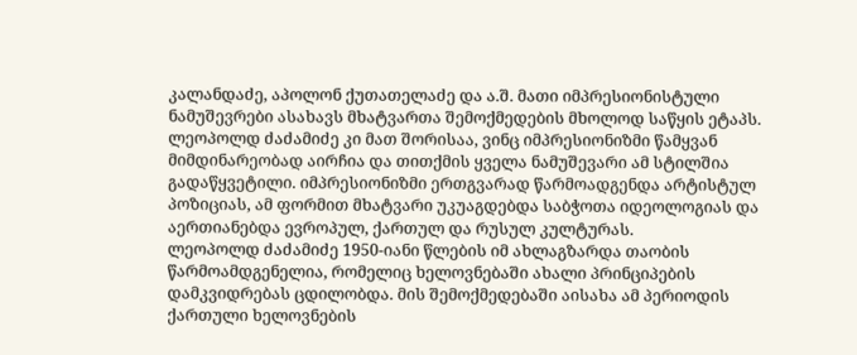კალანდაძე, აპოლონ ქუთათელაძე და ა.შ. მათი იმპრესიონისტული ნამუშევრები ასახავს მხატვართა შემოქმედების მხოლოდ საწყის ეტაპს. ლეოპოლდ ძაძამიძე კი მათ შორისაა, ვინც იმპრესიონიზმი წამყვან მიმდინარეობად აირჩია და თითქმის ყველა ნამუშევარი ამ სტილშია გადაწყვეტილი. იმპრესიონიზმი ერთგვარად წარმოადგენდა არტისტულ პოზიციას, ამ ფორმით მხატვარი უკუაგდებდა საბჭოთა იდეოლოგიას და აერთიანებდა ევროპულ, ქართულ და რუსულ კულტურას.
ლეოპოლდ ძაძამიძე 1950-იანი წლების იმ ახლაგზარდა თაობის წარმოამდგენელია, რომელიც ხელოვნებაში ახალი პრინციპების დამკვიდრებას ცდილობდა. მის შემოქმედებაში აისახა ამ პერიოდის ქართული ხელოვნების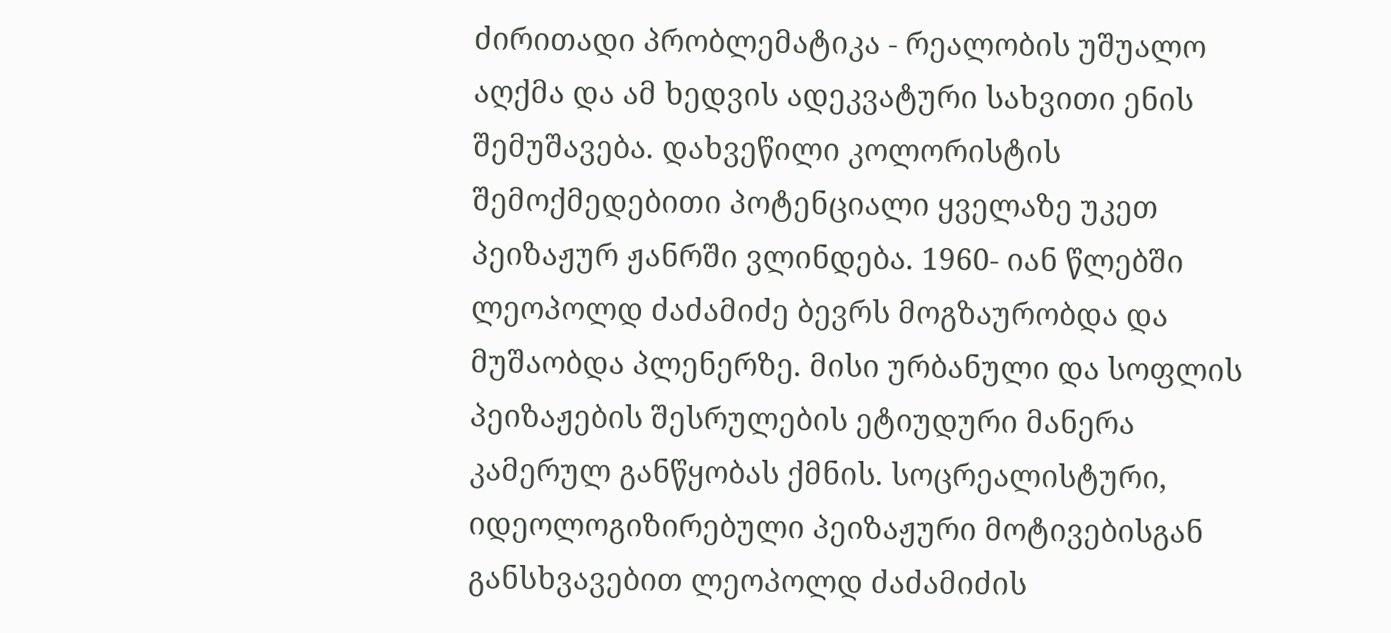ძირითადი პრობლემატიკა - რეალობის უშუალო აღქმა და ამ ხედვის ადეკვატური სახვითი ენის შემუშავება. დახვეწილი კოლორისტის შემოქმედებითი პოტენციალი ყველაზე უკეთ პეიზაჟურ ჟანრში ვლინდება. 1960- იან წლებში ლეოპოლდ ძაძამიძე ბევრს მოგზაურობდა და მუშაობდა პლენერზე. მისი ურბანული და სოფლის პეიზაჟების შესრულების ეტიუდური მანერა კამერულ განწყობას ქმნის. სოცრეალისტური, იდეოლოგიზირებული პეიზაჟური მოტივებისგან განსხვავებით ლეოპოლდ ძაძამიძის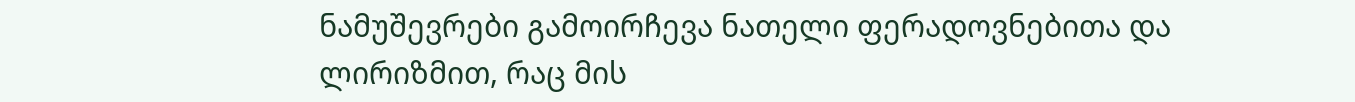ნამუშევრები გამოირჩევა ნათელი ფერადოვნებითა და ლირიზმით, რაც მის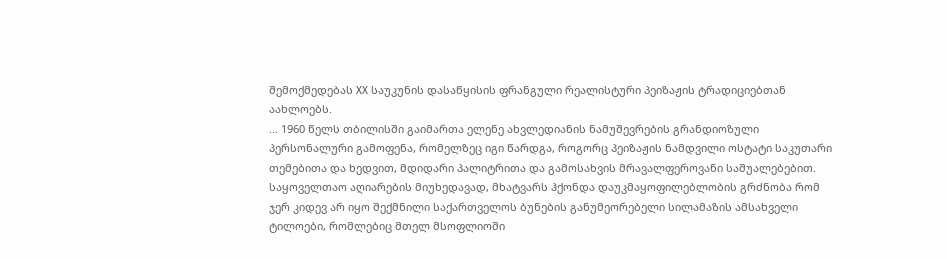შემოქმედებას XX საუკუნის დასაწყისის ფრანგული რეალისტური პეიზაჟის ტრადიციებთან აახლოებს.
... 1960 წელს თბილისში გაიმართა ელენე ახვლედიანის ნამუშევრების გრანდიოზული პერსონალური გამოფენა, რომელზეც იგი წარდგა, როგორც პეიზაჟის ნამდვილი ოსტატი საკუთარი თემებითა და ხედვით, მდიდარი პალიტრითა და გამოსახვის მრავალფეროვანი საშუალებებით. საყოველთაო აღიარების მიუხედავად, მხატვარს ჰქონდა დაუკმაყოფილებლობის გრძნობა რომ ჯერ კიდევ არ იყო შექმნილი საქართველოს ბუნების განუმეორებელი სილამაზის ამსახველი ტილოები, რომლებიც მთელ მსოფლიოში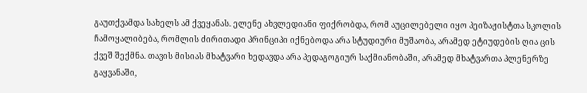გაუთქვამდა სახელს ამ ქვეყანას. ელენე ახვლედიანი ფიქრობდა, რომ აუცილებელი იყო პეიზაჟისტთა სკოლის ჩამოყალიბება, რომლის ძირითადი პრინციპი იქნებოდა არა სტუდიური მუშაობა, არამედ ეტიუდების ღია ცის ქვეშ შექმნა. თავის მისიას მხატვარი ხედავდა არა პედაგოგიურ საქმიანობაში, არამედ მხატვართა პლენერზე გაყვანაში,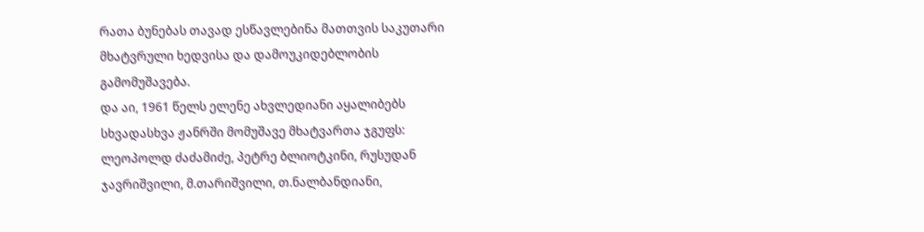რათა ბუნებას თავად ესწავლებინა მათთვის საკუთარი მხატვრული ხედვისა და დამოუკიდებლობის გამომუშავება.
და აი, 1961 წელს ელენე ახვლედიანი აყალიბებს სხვადასხვა ჟანრში მომუშავე მხატვართა ჯგუფს: ლეოპოლდ ძაძამიძე, პეტრე ბლიოტკინი, რუსუდან ჯავრიშვილი, მ.თარიშვილი, თ.ნალბანდიანი,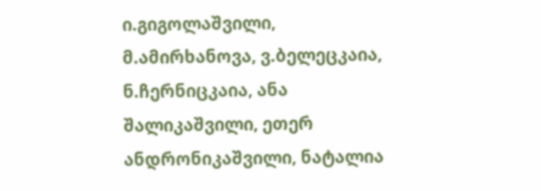ი.გიგოლაშვილი, მ.ამირხანოვა, ვ.ბელეცკაია, ნ.ჩერნიცკაია, ანა შალიკაშვილი, ეთერ ანდრონიკაშვილი, ნატალია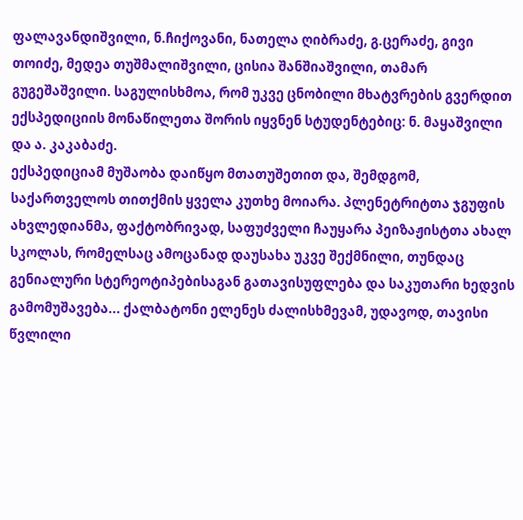ფალავანდიშვილი, ნ.ჩიქოვანი, ნათელა ღიბრაძე, გ.ცერაძე, გივი თოიძე, მედეა თუშმალიშვილი, ცისია შანშიაშვილი, თამარ გუგეშაშვილი. საგულისხმოა, რომ უკვე ცნობილი მხატვრების გვერდით ექსპედიციის მონაწილეთა შორის იყვნენ სტუდენტებიც: ნ. მაყაშვილი და ა. კაკაბაძე.
ექსპედიციამ მუშაობა დაიწყო მთათუშეთით და, შემდგომ, საქართველოს თითქმის ყველა კუთხე მოიარა. პლენეტრიტთა ჯგუფის ახვლედიანმა, ფაქტობრივად, საფუძველი ჩაუყარა პეიზაჟისტთა ახალ სკოლას, რომელსაც ამოცანად დაუსახა უკვე შექმნილი, თუნდაც გენიალური სტერეოტიპებისაგან გათავისუფლება და საკუთარი ხედვის გამომუშავება... ქალბატონი ელენეს ძალისხმევამ, უდავოდ, თავისი წვლილი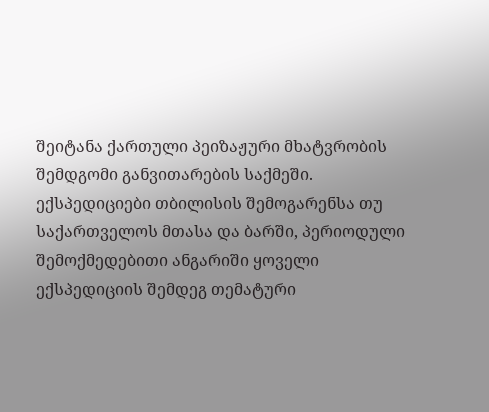შეიტანა ქართული პეიზაჟური მხატვრობის შემდგომი განვითარების საქმეში. ექსპედიციები თბილისის შემოგარენსა თუ საქართველოს მთასა და ბარში, პერიოდული შემოქმედებითი ანგარიში ყოველი ექსპედიციის შემდეგ თემატური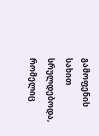გამოფენის სახით სრულდებოდა, რომელიც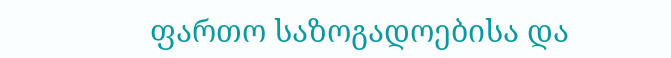ფართო საზოგადოებისა და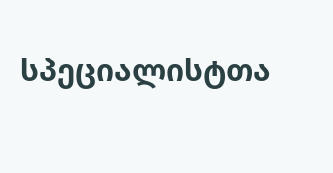სპეციალისტთა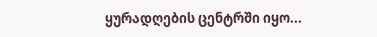ყურადღების ცენტრში იყო...